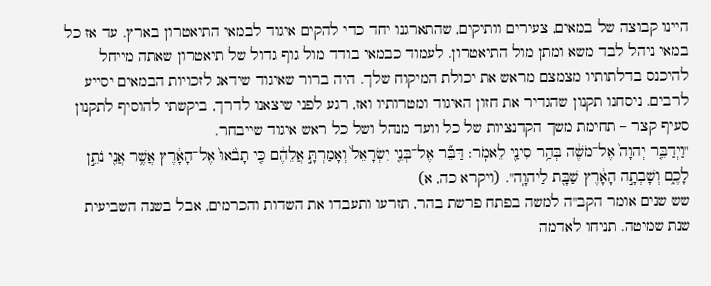היינו קבוצה של במאים, צעירים וותיקים, שהתארגנו יחד כדי להקים איגוד לבמאי התיאטרון בארץ. עד אז כל במאי ניהל לבד משא ומתן מול התיאטרון. לעמוד כבמאי בודד מול גוף גדול של תיאטרון שאתה מייחל להיכנס בדלתותיו מצמצם מראש את יכולת המיקוח שלך. היה ברור שאיגוד שידאג לזכויות הבמאים יסייע לרבים. ניסחנו תקנון שהגדיר את חזון האיגוד ומטרותיו ואז, רגע לפני שיצאנו לדרך, ביקשתי להוסיף לתקנון סעיף קצר – תחימת משך הקדנציות של כל וועד מנהל ושל כל ראש איגוד שייבחר.
"וַיְדַבֵּ֤ר יְהוָה֙ אֶל־מֹשֶׁ֔ה בְּהַ֥ר סִינַ֖י לֵאמֹֽר: דַּבֵּ֞ר אֶל־בְּנֵ֤י יִשְׂרָאֵל֙ וְאָמַרְתָּ֣ אֲלֵהֶ֔ם כִּ֤י תָבֹ֙אוּ֙ אֶל־הָאָ֔רֶץ אֲשֶׁ֥ר אֲנִ֖י נֹתֵ֣ן לָכֶ֑ם וְשָׁבְתָ֣ה הָאָ֔רֶץ שַׁבָּ֖ת לַיהוָֽה". (ויקרא כה, א)
שש שנים אומר הקב"ה למשה בפתח פרשת בהר, תזרעו ותעבדו את השדות והכרמים, אבל בשנה השביעית שנת שמיטה. תניחו לאדמה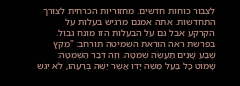לצבור כוחות חדשים. מחזוריות הכרחית לצורך התחדשות. אתה אמנם מרגיש בעלות על הקרקע אבל גם על הבעלות הזו מונח גבול. בפרשת ראה הוראת השמיטה תורחב: "מִקֵּץ שֶׁבַע שָׁנִים תַּעֲשֶׂה שְׁמִטָּה. וְזֶה דְּבַר הַשְּׁמִטָּה: שָׁמוֹט כָּל בַּעַל מַשֵּׁה יָדוֹ אֲשֶׁר יַשֶּׁה בְּרֵעֵהוּ, לֹא יִגֹּשׂ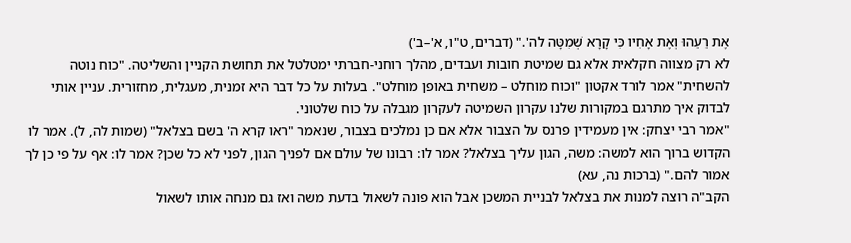אֶת רֵעֵהוּ וְאֶת אָחִיו כִּי קָרָא שְׁמִטָּה לה'." (דברים, ט"ו, א'–ב')
לא רק מצווה חקלאית אלא גם שמיטת חובות ועבדים, מהלך רוחני-חברתי ימטלטל את תחושת הקניין והשליטה. "כוח נוטה להשחית" אמר לורד אקטון "וכוח מוחלט – משחית באופן מוחלט". בעלות על כל דבר היא זמנית, מעגלית, מחזורית. עניין אותי לבדוק איך מתרגם במקורות שלנו עקרון השמיטה לעקרון מגבלה על כוח שלטוני.
"אמר רבי יצחק: אין מעמידין פרנס על הצבור אלא אם כן נמלכים בצבור, שנאמר "ראו קרא ה' בשם בצלאל" (שמות לה, ל). אמר לו הקדוש ברוך הוא למשה: משה, הגון עליך בצלאל? אמר לו: רבונו של עולם אם לפניך הגון, לפני לא כל שכן? אמר לו: אף על פי כן לך אמור להם." (ברכות נה, עא)
הקב"ה רוצה למנות את בצלאל לבניית המשכן אבל הוא פונה לשאול בדעת משה ואז גם מנחה אותו לשאול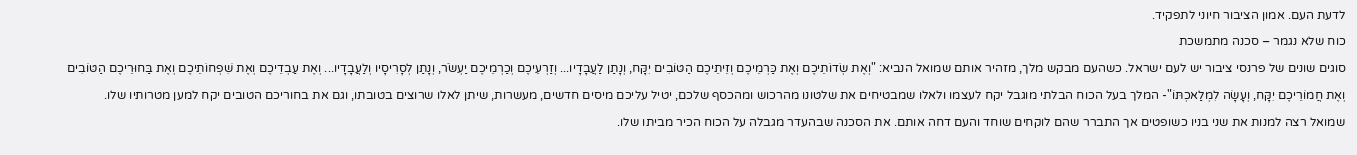לדעת העם. אמון הציבור חיוני לתפקיד.
כוח שלא נגמר – סכנה מתמשכת
סוגים שונים של פרנסי ציבור יש לעם ישראל. כשהעם מבקש מלך, מזהיר אותם שמואל הנביא: "וְאֶת שְׂדוֹתֵיכֶם וְאֶת כַּרְמֵיכֶם וְזֵיתֵיכֶם הַטּוֹבִים יִקָּח, וְנָתַן לַעֲבָדָיו... וְזַרְעֵיכֶם וְכַרְמֵיכֶם יַעְשֹׂר, וְנָתַן לְסָרִיסָיו וְלַעֲבָדָיו... וְאֶת עַבְדֵיכֶם וְאֶת שִׁפְחוֹתֵיכֶם וְאֶת בַּחוּרֵיכֶם הַטּוֹבִים וְאֶת חֲמוֹרֵיכֶם יִקָּח, וְעָשָׂה לִמְלַאכְתּוֹ"- המלך בעל הכוח הבלתי מוגבל יקח לעצמו ולאלו שמבטיחים את שלטונו מהרכוש ומהכסף שלכם, יטיל עליכם מיסים חדשים, מעשרות, שיתן לאלו שרוצים בטובתו, וגם את בחוריכם הטובים יקח למען מטרותיו שלו.
שמואל רצה למנות את שני בניו כשופטים אך התברר שהם לוקחים שוחד והעם דחה אותם. את הסכנה שבהעדר מגבלה על הכוח הכיר מביתו שלו.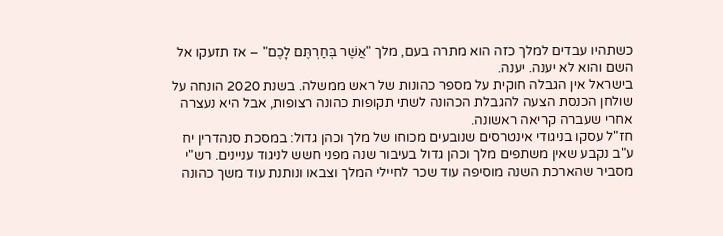כשתהיו עבדים למלך כזה הוא מתרה בעם, מלך "אֲשֶׁר בְּחַרְתֶּם לָכֶם" – אז תזעקו אל השם והוא לא יענה. יענה.
בישראל אין הגבלה חוקית על מספר כהונות של ראש ממשלה. בשנת 2020 הונחה על שולחן הכנסת הצעה להגבלת הכהונה לשתי תקופות כהונה רצופות, אבל היא נעצרה אחרי שעברה קריאה ראשונה.
חז"ל עסקו בניגודי אינטרסים שנובעים מכוחו של מלך וכהן גדול: במסכת סנהדרין יח ע"ב נקבע שאין משתפים מלך וכהן גדול בעיבור שנה מפני חשש לניגוד עניינים. רש"י מסביר שהארכת השנה מוסיפה עוד שכר לחיילי המלך וצבאו ונותנת עוד משך כהונה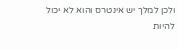ולכן למלך יש אינטרס והוא לא יכול להיות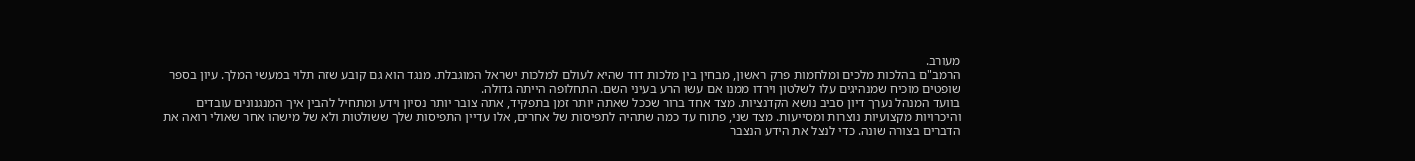מעורב.
הרמב"ם בהלכות מלכים ומלחמות פרק ראשון, מבחין בין מלכות דוד שהיא לעולם למלכות ישראל המוגבלת. מנגד הוא גם קובע שזה תלוי במעשי המלך. עיון בספר שופטים מוכיח שמנהיגים עלו לשלטון וירדו ממנו אם עשו הרע בעיני השם. התחלופה הייתה גדולה.
בוועד המנהל נערך דיון סביב נושא הקדנציות. מצד אחד ברור שככל שאתה יותר זמן בתפקיד, אתה צובר יותר נסיון וידע ומתחיל להבין איך המנגנונים עובדים והיכרויות מקצועיות נוצרות ומסייעות. מצד שני, פתוח עד כמה שתהיה לתפיסות של אחרים, אלו עדיין התפיסות שלך ששולטות ולא של מישהו אחר שאולי רואה את הדברים בצורה שונה. כדי לנצל את הידע הנצבר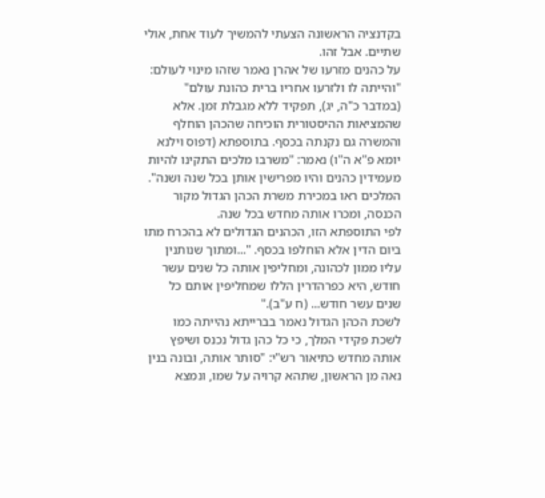בקדנציה הראשונה הצעתי להמשיך לעוד אחת, אולי שתיים. אבל זהו.
על כהנים מזרעו של אהרן נאמר שזהו מינוי לעולם: "והייתה לו ולזרעו אחריו ברית כהונת עולם" (במדבר כ"ה, יג), תפקיד ללא מגבלת זמן. אלא שהמציאות ההיסטורית הוכיחה שהכהן הוחלף והמשרה גם נקנתה בכסף. בתוספתא (דפוס וילנא יומא פ"א ה"ו) נאמר: "משרבו מלכים התקינו להיות מעמידין כהנים והיו מפרישין אותן בכל שנה ושנה". המלכים ראו במכירת משרת הכהן הגדול מקור הכנסה, ומכרו אותה מחדש בכל שנה.
לפי התוספתא הזו, הכהנים הגדולים לא בהכרח מתו ביום הדין אלא הוחלפו בכסף. "...ומתוך שנותנין עליו ממון לכהונה, ומחליפין אותה כל שנים עשר חודש, היא כפרהדרין הללו שמחליפין אותם כל שנים עשר חודש... (ח ע"ב)."
לשכת הכהן הגדול נאמר בברייתא נהייתה כמו לשכת פקידי המלך, כי כל כהן גדול נכנס ושיפץ אותה מחדש כתיאור רש"י: "סותר אותה, ובונה בנין נאה מן הראשון, שתהא קרויה על שמו, ונמצא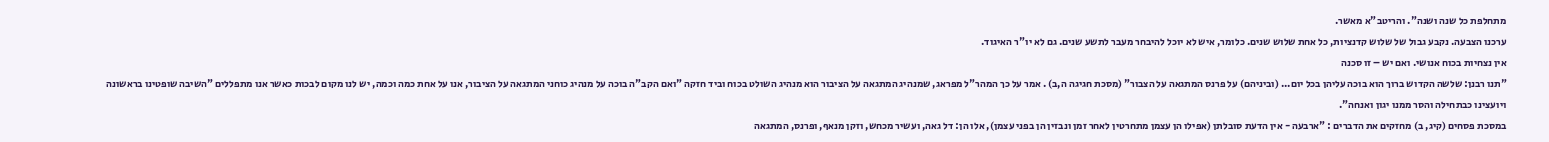מתחלפת כל שנה ושנה". והריטב"א מאשר.
ערכנו הצבעה. נקבע גבול של שלוש קדנציות, כל אחת שלוש שנים. כלומר, איש לא יוכל להיבחר מעבר לתשע שנים. גם לא יו"ר האיגוד.
אין נצחיות בכוח אנושי. ואם יש – זו סכנה
"תנו רבנן: שלשה הקדוש ברוך הוא בוכה עליהן בכל יום... (וביניהם) על פרנס המתגאה על הצבור" (מסכת חגיגה ה,ב) . אמר על כך המהר"ל מפראג, שמנהיג המתגאה על הציבור הוא מנהיג השולט בכוח וביד חזקה "ואם הקב"ה בוכה על מנהיג כוחני המתגאה על הציבור, אנו על אחת כמה וכמה, יש לנו מקום לבכות כאשר אנו מתפללים "השיבה שופטינו בראשונה ויועצינו כבתחילה והסר ממנו יגון ואנחה".
במסכת פסחים (קיג, ב) מחזקים את הדברים : "ארבעה - אין הדעת סובלתן (אפילו הן עצמן מתחרטין לאחר זמן ונבזין הן בפני עצמן), אלו הן: דל גאה, ועשיר מכחש, וזקן מנאף, ופרנס, המתגאה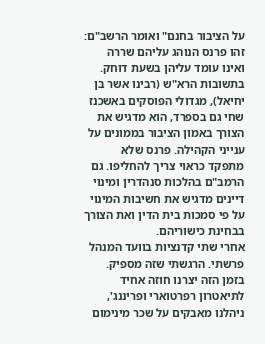על הציבור בחנם" ואומר הרשב"ם: זהו פרנס הנוהג עליהם שררה ואינו עומד עליהן בשעת דוחק.
בתשובות הרא"ש (רבינו אשר בן יחיאל), מגדולי הפוסקים באשכנז שחי גם בספרד, הוא מדגיש את הצורך באמון הציבור בממונים על ענייני הקהילה. פרנס שלא מתפקד כראוי צריך להחליפו. גם הרמב"ם בהלכות סנהדרין ומינוי דיינים מדגיש את חשיבות המינוי על פי סמכות בית הדין ואת הצורך בבחינת כישוריהם.
אחרי שתי קדנציות בוועד המנהל פרשתי. הרגשתי שזה מספיק. בזמן הזה יצרנו חוזה אחיד לתיאטרון רפרטוארי ופריננג', ניהלנו מאבקים על שכר מינימום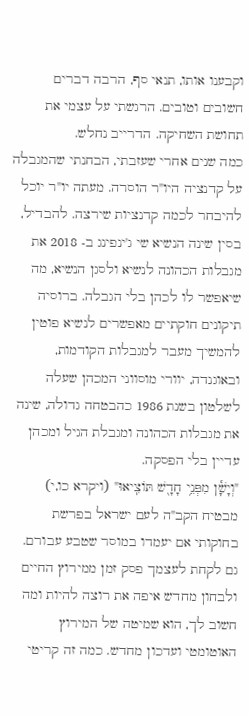וקבענו אותו, תנאי סף, הרבה דברים חשובים וטובים. הרגשתי על עצמי את תחושת השחיקה. הדרייב נחלש.
כמה שנים אחרי שעזבתי, הבחנתי שהמגבלה על קדנציה היו"ר הוסרה. מעתה יו"ר יוכל להיבחר לכמה קדנציות שירצה. להבדיל, בסין שינה הנשיא שי ג'ינפינג ב- 2018 את מגבלות הכהונה לנשיא ולסגן הנשיא, מה שיאפשר לו לכהן בלי הגבלה. ברוסיה תיקונים חוקתיים מאפשרים לנשיא פוטין להמשיך מעבר למגבלות הקודמות, ובאוגנדה, יוורי מוסווני המכהן שעלה לשלטון בשנת 1986 כהבטחה גדולה, שינה את מגבלות הכהונה ומגבלת הגיל ומכהן עדיין בלי הפסקה.
"וְיָשָׁ֕ן מִפְּנֵ֥י חָדָ֖שׁ תּוֹצִֽיאוּ" (ויקרא כו,י) מבטיח הקב"ה לעם ישראל בפרשת בחוקותי אם יעמדו במוסר שטבע עבורם. גם לקחת לעצמך פסק זמן ממירוץ החיים ולבחון מחדש איפה את רוצה להיות ומה חשוב לך, הוא שמיטה של המירוץ האוטומטי ועדכון מחדש. כמה זה קריטי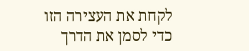לקחת את העצירה הזו כדי לסמן את הדרך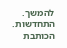להמשך. התחדשות.
הכותבת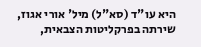היא עו"ד (סא"ל) מיל' אורי אגוז, שירתה בפרקליטות הצבאית,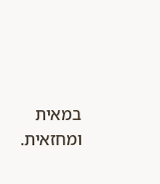במאית ומחזאית.